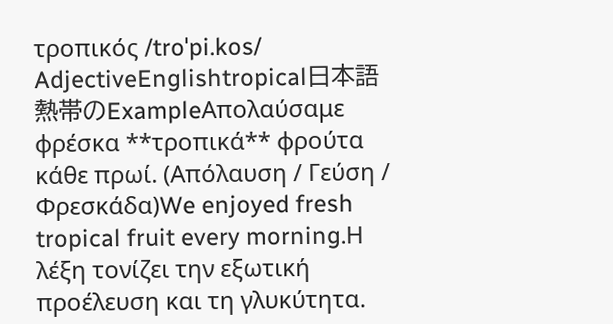τροπικός /troˈpi.kos/ AdjectiveEnglishtropical日本語熱帯のExampleΑπολαύσαμε φρέσκα **τροπικά** φρούτα κάθε πρωί. (Απόλαυση / Γεύση / Φρεσκάδα)We enjoyed fresh tropical fruit every morning.Η λέξη τονίζει την εξωτική προέλευση και τη γλυκύτητα.